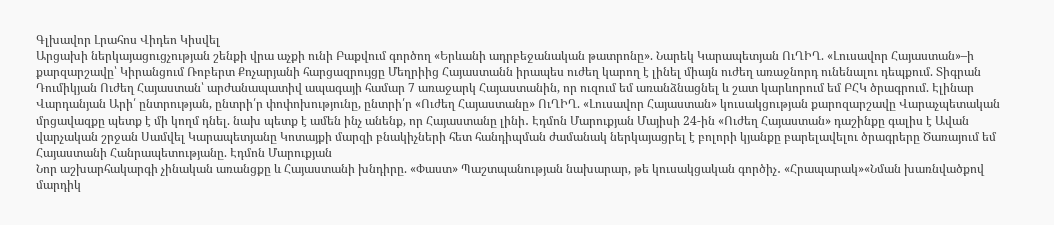Գլխավոր Լրահոս Վիդեո Կիսվել
Արցախի ներկայացուցչության շենքի վրա աչքի ունի Բաքվում գործող «Երևանի ադրբեջանական թատրոնը». Նարեկ Կարապետյան ՈւՂԻՂ. «Լուսավոր Հայաստան»–ի քարզարշավը՝ Կիրանցում Ռոբերտ Քոչարյանի հարցազրույցը Մեղրիից Հայաստանն իրապես ուժեղ կարող է լինել միայն ուժեղ առաջնորդ ունենալու դեպքում. Տիգրան Դումիկյան Ուժեղ Հայաստան՝ արժանապատիվ ապագայի համար 7 առաջարկ Հայաստանին, որ ուզում եմ առանձնացնել և շատ կարևորում եմ ԲՀԿ ծրագրում. Էլինար Վարդանյան Արի՛ ընտրության, ընտրի՛ր փոփոխությունը, ընտրի՛ր «Ուժեղ Հայաստանը» ՈւՂԻՂ. «Լուսավոր Հայաստան» կուսակցության քարոզարշավը Վարաչպետական մրցավազքը պետք է մի կողմ դնել. նախ պետք է ամեն ինչ անենք, որ Հայաստանը լինի․ Էդմոն Մարուքյան Մայիսի 24-ին «Ուժեղ Հայաստան» դաշինքը գալիս է Ավան վարչական շրջան Սամվել Կարապետյանը Կոտայքի մարզի բնակիչների հետ հանդիպման ժամանակ ներկայացրել է բոլորի կյանքը բարելավելու ծրագրերը Ծառայում եմ Հայաստանի Հանրապետությանը. Էդմոն Մարուքյան
Նոր աշխարհակարգի չինական առանցքը և Հայաստանի խնդիրը. «Փաստ» Պաշտպանության նախարար, թե կուսակցական գործիչ․ «Հրապարակ»«Նման խառնվածքով մարդիկ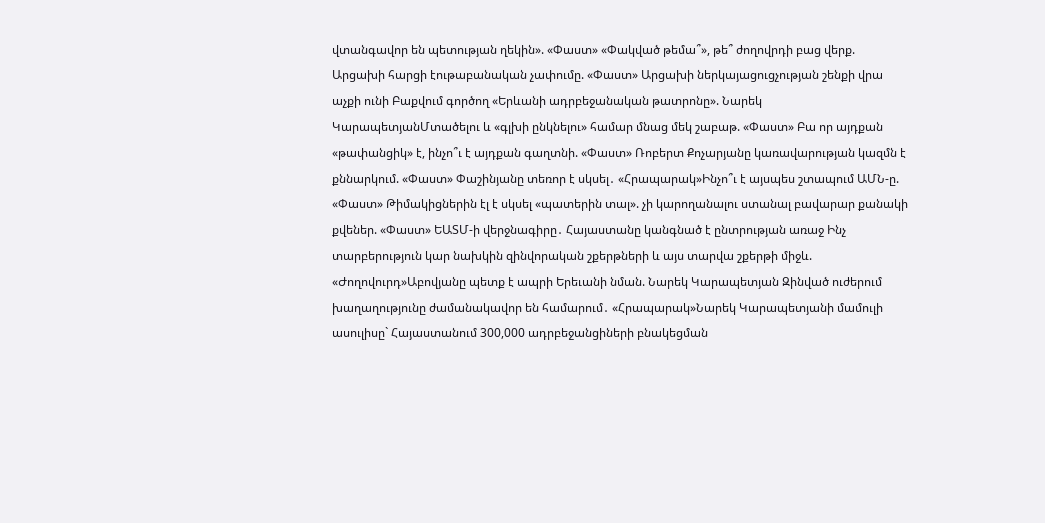վտանգավոր են պետության ղեկին». «Փաստ» «Փակված թեմա՞», թե՞ ժողովրդի բաց վերք. Արցախի հարցի էութաբանական չափումը. «Փաստ» Արցախի ներկայացուցչության շենքի վրա աչքի ունի Բաքվում գործող «Երևանի ադրբեջանական թատրոնը». Նարեկ ԿարապետյանՄտածելու և «գլխի ընկնելու» համար մնաց մեկ շաբաթ. «Փաստ» Բա որ այդքան «թափանցիկ» է, ինչո՞ւ է այդքան գաղտնի. «Փաստ» Ռոբերտ Քոչարյանը կառավարության կազմն է քննարկում. «Փաստ» Փաշինյանը տեռոր է սկսել․ «Հրապարակ»Ինչո՞ւ է այսպես շտապում ԱՄՆ-ը. «Փաստ» Թիմակիցներին էլ է սկսել «պատերին տալ». չի կարողանալու ստանալ բավարար քանակի քվեներ. «Փաստ» ԵԱՏՄ-ի վերջնագիրը․ Հայաստանը կանգնած է ընտրության առաջ Ինչ տարբերություն կար նախկին զինվորական շքերթների և այս տարվա շքերթի միջև. «Ժողովուրդ»Աբովյանը պետք է ապրի Երեւանի նման. Նարեկ Կարապետյան Զինված ուժերում խաղաղությունը ժամանակավոր են համարում․ «Հրապարակ»Նարեկ Կարապետյանի մամուլի ասուլիսը` Հայաստանում 300,000 ադրբեջանցիների բնակեցման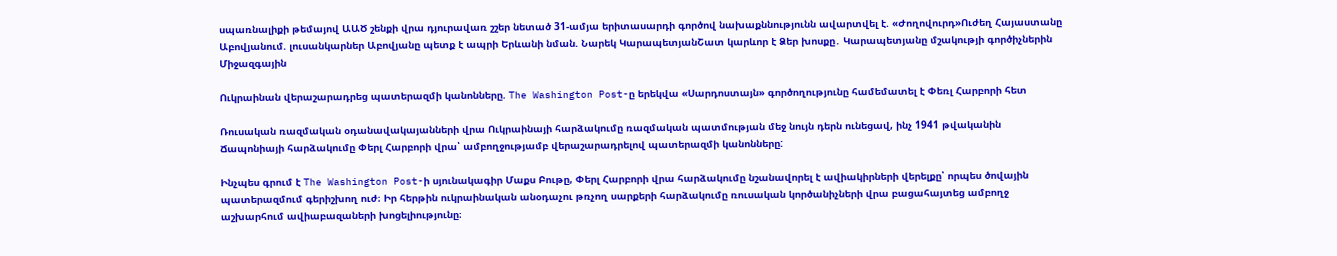սպառնալիքի թեմայով ԱԱԾ շենքի վրա դյուրավառ շշեր նետած 31-ամյա երիտասարդի գործով նախաքննությունն ավարտվել է. «Ժողովուրդ»Ուժեղ Հայաստանը Աբովյանում. լուսանկարներ Աբովյանը պետք է ապրի Երևանի նման. Նարեկ ԿարապետյանՇատ կարևոր է Ձեր խոսքը․ Կարապետյանը մշակությի գործիչներին
Միջազգային

Ուկրաինան վերաշարադրեց պատերազմի կանոնները. The Washington Post-ը երեկվա «Սարդոստայն» գործողությունը համեմատել է Փեռլ Հարբորի հետ

Ռուսական ռազմական օդանավակայանների վրա Ուկրաինայի հարձակումը ռազմական պատմության մեջ նույն դերն ունեցավ, ինչ 1941 թվականին Ճապոնիայի հարձակումը Փերլ Հարբորի վրա՝ ամբողջությամբ վերաշարադրելով պատերազմի կանոնները:

Ինչպես գրում է The Washington Post-ի սյունակագիր Մաքս Բութը, Փերլ Հարբորի վրա հարձակումը նշանավորել է ավիակիրների վերելքը՝ որպես ծովային պատերազմում գերիշխող ուժ։ Իր հերթին ուկրաինական անօդաչու թռչող սարքերի հարձակումը ռուսական կործանիչների վրա բացահայտեց ամբողջ աշխարհում ավիաբազաների խոցելիությունը։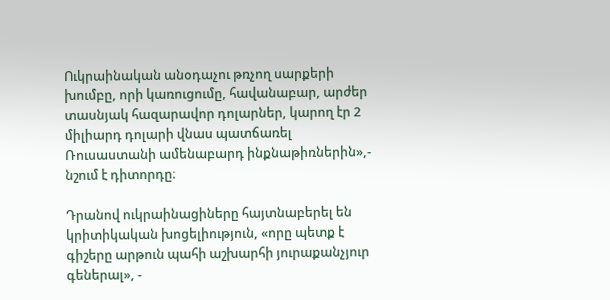Ուկրաինական անօդաչու թռչող սարքերի խումբը, որի կառուցումը, հավանաբար, արժեր տասնյակ հազարավոր դոլարներ, կարող էր 2 միլիարդ դոլարի վնաս պատճառել Ռուսաստանի ամենաբարդ ինքնաթիռներին»,- նշում է դիտորդը։

Դրանով ուկրաինացիները հայտնաբերել են կրիտիկական խոցելիություն, «որը պետք է գիշերը արթուն պահի աշխարհի յուրաքանչյուր գեներալ», -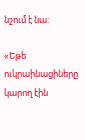նշում է նա:

«Եթե ուկրաինացիները կարող էին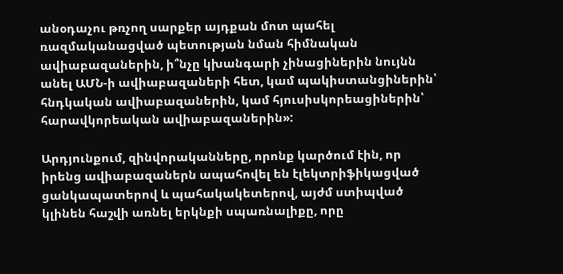անօդաչու թռչող սարքեր այդքան մոտ պահել ռազմականացված պետության նման հիմնական ավիաբազաներին, ի՞նչը կխանգարի չինացիներին նույնն անել ԱՄՆ-ի ավիաբազաների հետ, կամ պակիստանցիներին՝ հնդկական ավիաբազաներին, կամ հյուսիսկորեացիներին՝ հարավկորեական ավիաբազաներին»:

Արդյունքում, զինվորականները, որոնք կարծում էին, որ իրենց ավիաբազաներն ապահովել են էլեկտրիֆիկացված ցանկապատերով և պահակակետերով, այժմ ստիպված կլինեն հաշվի առնել երկնքի սպառնալիքը, որը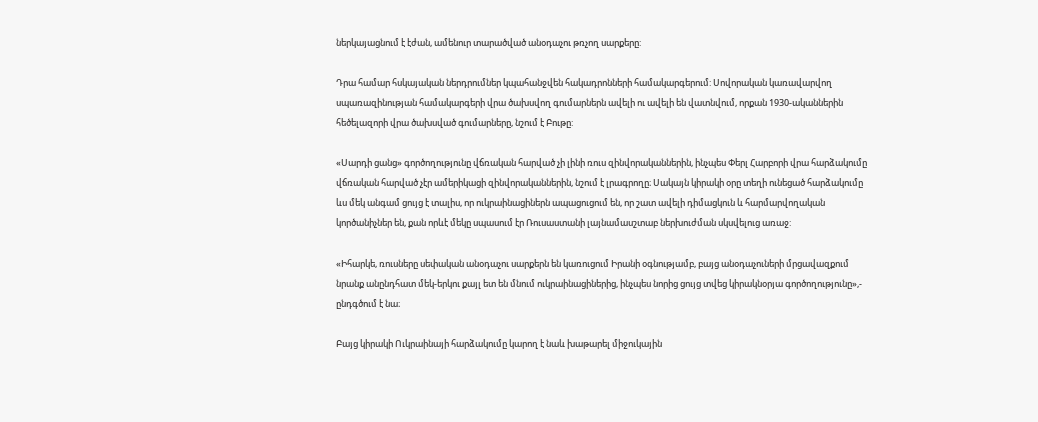ներկայացնում է էժան, ամենուր տարածված անօդաչու թռչող սարքերը:

Դրա համար հսկայական ներդրումներ կպահանջվեն հակադրոնների համակարգերում: Սովորական կառավարվող սպառազինության համակարգերի վրա ծախսվող գումարներն ավելի ու ավելի են վատնվում, որքան 1930-ականներին հեծելազորի վրա ծախսված գումարները, նշում է Բութը:

«Սարդի ցանց» գործողությունը վճռական հարված չի լինի ռուս զինվորականներին, ինչպես Փերլ Հարբորի վրա հարձակումը վճռական հարված չէր ամերիկացի զինվորականներին, նշում է լրագրողը։ Սակայն կիրակի օրը տեղի ունեցած հարձակումը ևս մեկ անգամ ցույց է տալիս, որ ուկրաինացիներն ապացուցում են, որ շատ ավելի դիմացկուն և հարմարվողական կործանիչներ են, քան որևէ մեկը սպասում էր Ռուսաստանի լայնամասշտաբ ներխուժման սկսվելուց առաջ:

«Իհարկե, ռուսները սեփական անօդաչու սարքերն են կառուցում Իրանի օգնությամբ, բայց անօդաչուների մրցավազքում նրանք անընդհատ մեկ-երկու քայլ ետ են մնում ուկրաինացիներից, ինչպես նորից ցույց տվեց կիրակնօրյա գործողությունը»,- ընդգծում է նա։

Բայց կիրակի Ուկրաինայի հարձակումը կարող է նաև խաթարել միջուկային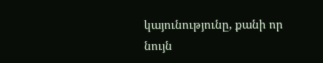կայունությունը, քանի որ նույն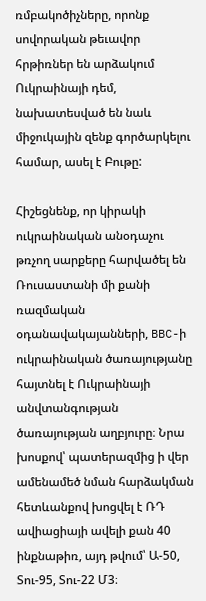ռմբակոծիչները, որոնք սովորական թեւավոր հրթիռներ են արձակում Ուկրաինայի դեմ, նախատեսված են նաև միջուկային զենք գործարկելու համար, ասել է Բութը:

Հիշեցնենք, որ կիրակի ուկրաինական անօդաչու թռչող սարքերը հարվածել են Ռուսաստանի մի քանի ռազմական օդանավակայանների, BBC-ի ուկրաինական ծառայությանը հայտնել է Ուկրաինայի անվտանգության ծառայության աղբյուրը։ Նրա խոսքով՝ պատերազմից ի վեր ամենամեծ նման հարձակման հետևանքով խոցվել է ՌԴ ավիացիայի ավելի քան 40 ինքնաթիռ, այդ թվում՝ Ա-50, Տու-95, Տու-22 Մ3։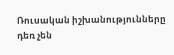Ռուսական իշխանությունները դեռ չեն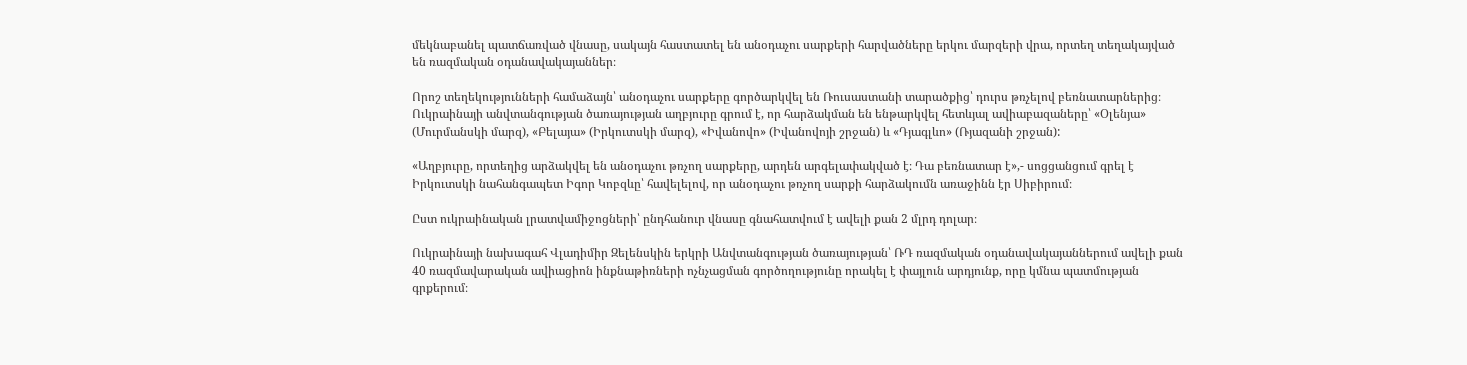մեկնաբանել պատճառված վնասը, սակայն հաստատել են անօդաչու սարքերի հարվածները երկու մարզերի վրա, որտեղ տեղակայված են ռազմական օդանավակայաններ։

Որոշ տեղեկությունների համաձայն՝ անօդաչու սարքերը գործարկվել են Ռուսաստանի տարածքից՝ դուրս թռչելով բեռնատարներից։ Ուկրաինայի անվտանգության ծառայության աղբյուրը գրում է, որ հարձակման են ենթարկվել հետևյալ ավիաբազաները՝ «Օլենյա» (Մուրմանսկի մարզ), «Բելայա» (Իրկուտսկի մարզ), «Իվանովո» (Իվանովոյի շրջան) և «Դյագլևո» (Ռյազանի շրջան):

«Աղբյուրը, որտեղից արձակվել են անօդաչու թռչող սարքերը, արդեն արգելափակված է։ Դա բեռնատար է»,- սոցցանցում գրել է Իրկուտսկի նահանգապետ Իգոր Կոբզևը՝ հավելելով, որ անօդաչու թռչող սարքի հարձակումն առաջինն էր Սիբիրում։

Ըստ ուկրաինական լրատվամիջոցների՝ ընդհանուր վնասը գնահատվում է ավելի քան 2 մլրդ դոլար։

Ուկրաինայի նախագահ Վլադիմիր Զելենսկին երկրի Անվտանգության ծառայության՝ ՌԴ ռազմական օդանավակայաններում ավելի քան 40 ռազմավարական ավիացիոն ինքնաթիռների ոչնչացման գործողությունը որակել է փայլուն արդյունք, որը կմնա պատմության գրքերում։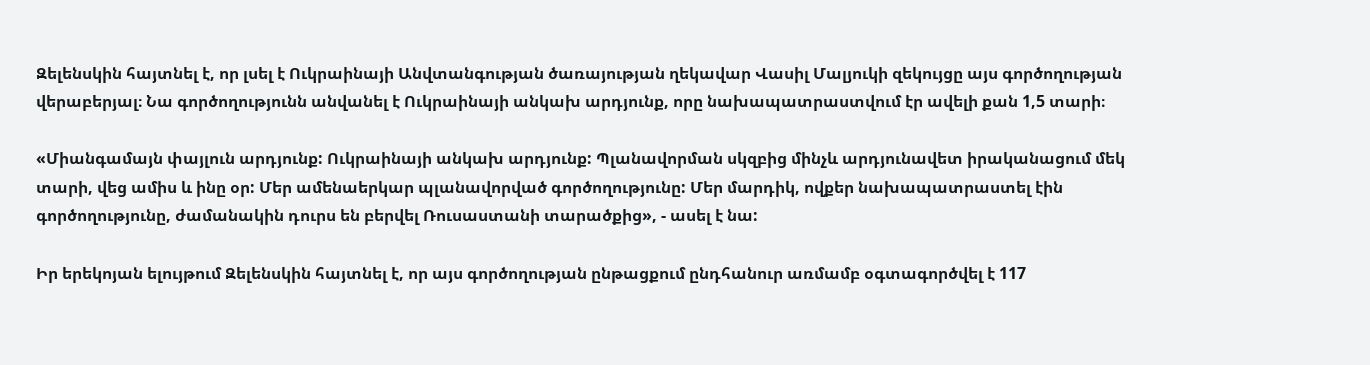Զելենսկին հայտնել է, որ լսել է Ուկրաինայի Անվտանգության ծառայության ղեկավար Վասիլ Մալյուկի զեկույցը այս գործողության վերաբերյալ։ Նա գործողությունն անվանել է Ուկրաինայի անկախ արդյունք, որը նախապատրաստվում էր ավելի քան 1,5 տարի։

«Միանգամայն փայլուն արդյունք: Ուկրաինայի անկախ արդյունք: Պլանավորման սկզբից մինչև արդյունավետ իրականացում մեկ տարի, վեց ամիս և ինը օր: Մեր ամենաերկար պլանավորված գործողությունը: Մեր մարդիկ, ովքեր նախապատրաստել էին գործողությունը, ժամանակին դուրս են բերվել Ռուսաստանի տարածքից», - ասել է նա:

Իր երեկոյան ելույթում Զելենսկին հայտնել է, որ այս գործողության ընթացքում ընդհանուր առմամբ օգտագործվել է 117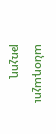անօդաչու թռչող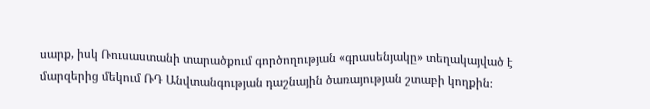սարք, իսկ Ռուսաստանի տարածքում գործողության «գրասենյակը» տեղակայված է մարզերից մեկում ՌԴ Անվտանգության դաշնային ծառայության շտաբի կողքին։